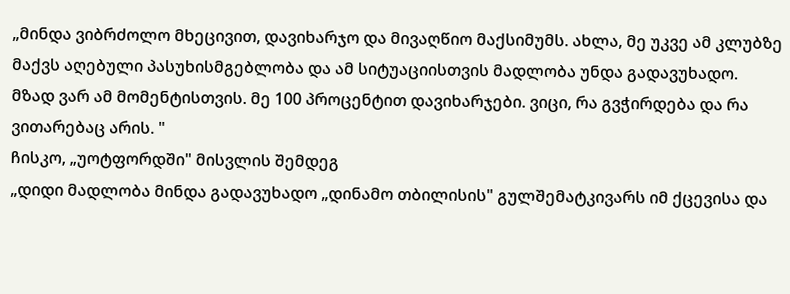„მინდა ვიბრძოლო მხეცივით, დავიხარჯო და მივაღწიო მაქსიმუმს. ახლა, მე უკვე ამ კლუბზე მაქვს აღებული პასუხისმგებლობა და ამ სიტუაციისთვის მადლობა უნდა გადავუხადო. მზად ვარ ამ მომენტისთვის. მე 100 პროცენტით დავიხარჯები. ვიცი, რა გვჭირდება და რა ვითარებაც არის. "
ჩისკო, „უოტფორდში" მისვლის შემდეგ
„დიდი მადლობა მინდა გადავუხადო „დინამო თბილისის" გულშემატკივარს იმ ქცევისა და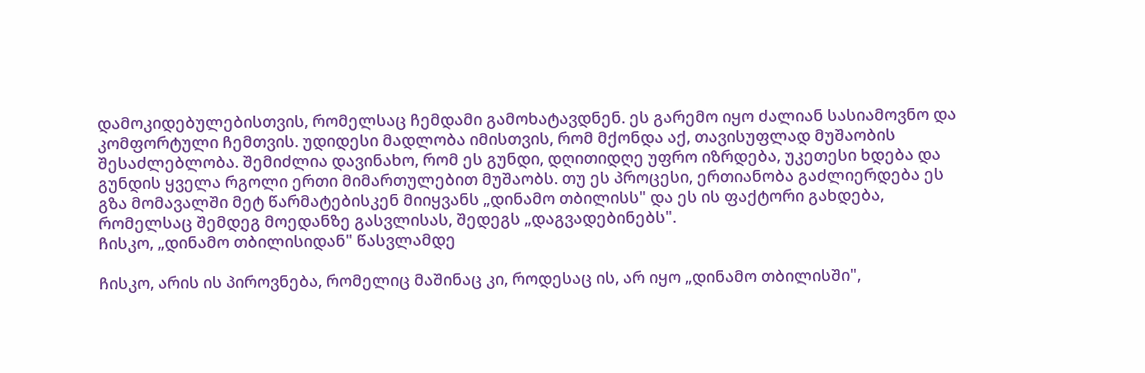დამოკიდებულებისთვის, რომელსაც ჩემდამი გამოხატავდნენ. ეს გარემო იყო ძალიან სასიამოვნო და კომფორტული ჩემთვის. უდიდესი მადლობა იმისთვის, რომ მქონდა აქ, თავისუფლად მუშაობის შესაძლებლობა. შემიძლია დავინახო, რომ ეს გუნდი, დღითიდღე უფრო იზრდება, უკეთესი ხდება და გუნდის ყველა რგოლი ერთი მიმართულებით მუშაობს. თუ ეს პროცესი, ერთიანობა გაძლიერდება ეს გზა მომავალში მეტ წარმატებისკენ მიიყვანს „დინამო თბილისს" და ეს ის ფაქტორი გახდება, რომელსაც შემდეგ მოედანზე გასვლისას, შედეგს „დაგვადებინებს".
ჩისკო, „დინამო თბილისიდან" წასვლამდე

ჩისკო, არის ის პიროვნება, რომელიც მაშინაც კი, როდესაც ის, არ იყო „დინამო თბილისში",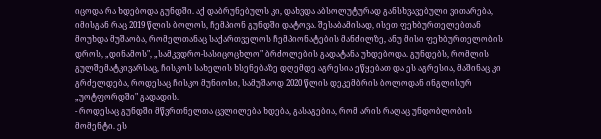იცოდა რა ხდებოდა გუნდში. აქ დაბრუნებულს კი, დახვდა აბსოლუტურად განსხვავებული ვითარება, იმისგან რაც 2019 წლის ბოლოს, ჩემპიონ გუნდში დატოვა. შესაბამისად, ისეთ ფეხბურთელებთან მოუხდა მუშაობა, რომელთანაც საქართველოს ჩემპიონატების მანძილზე, ანუ მისი ფეხბურთელობის დროს, „დინამოს", „სამკვდრო-სასიცოცხლო" ბრძოლების გადატანა უხდებოდა. გუნდებს, რომლის გულშემატკივარსაც, ჩისკოს სახელის ხსენებაზე დღემდე აგრესია ეწყებათ და ეს აგრესია, მაშინაც კი გრძელდება, როდესაც ჩისკო მუნიოსი, სამუშაოდ 2020 წლის დეკემბრის ბოლოდან ინგლისურ „უოტფორდში" გადადის.
- როდესაც გუნდში მწვრთნელთა ცვლილება ხდება, გასაგებია, რომ არის რაღაც უნდობლობის მომენტი. ეს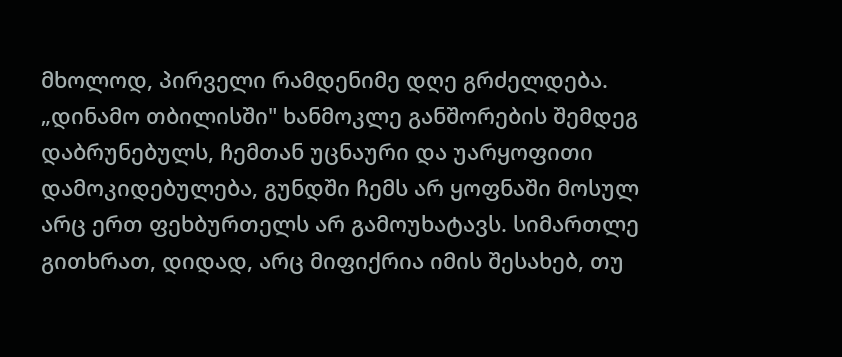მხოლოდ, პირველი რამდენიმე დღე გრძელდება. „დინამო თბილისში" ხანმოკლე განშორების შემდეგ დაბრუნებულს, ჩემთან უცნაური და უარყოფითი დამოკიდებულება, გუნდში ჩემს არ ყოფნაში მოსულ არც ერთ ფეხბურთელს არ გამოუხატავს. სიმართლე გითხრათ, დიდად, არც მიფიქრია იმის შესახებ, თუ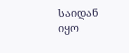საიდან იყო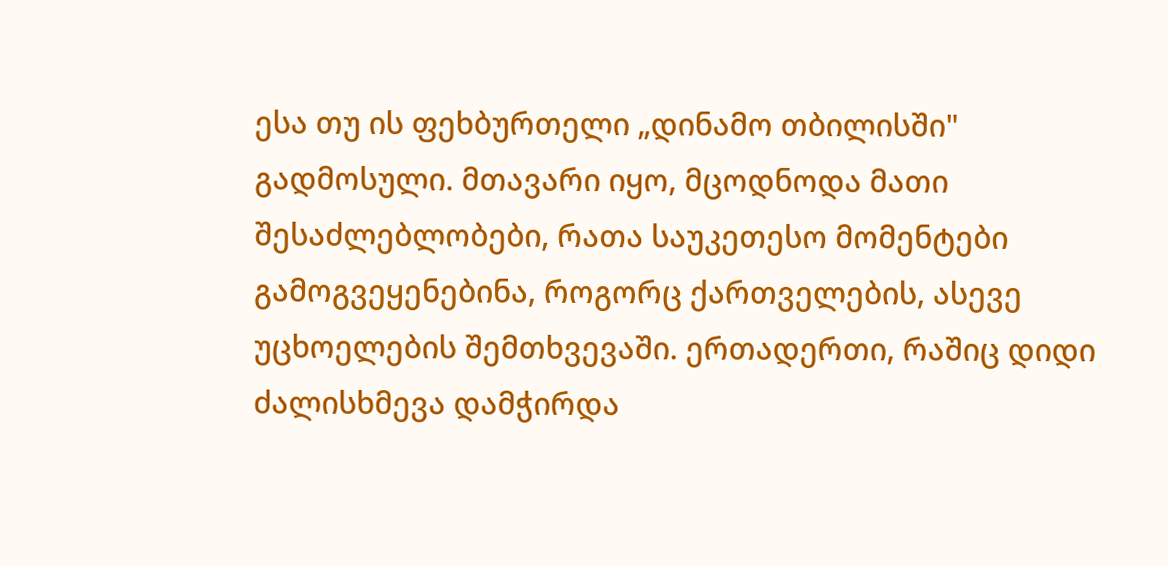ესა თუ ის ფეხბურთელი „დინამო თბილისში" გადმოსული. მთავარი იყო, მცოდნოდა მათი შესაძლებლობები, რათა საუკეთესო მომენტები გამოგვეყენებინა, როგორც ქართველების, ასევე უცხოელების შემთხვევაში. ერთადერთი, რაშიც დიდი ძალისხმევა დამჭირდა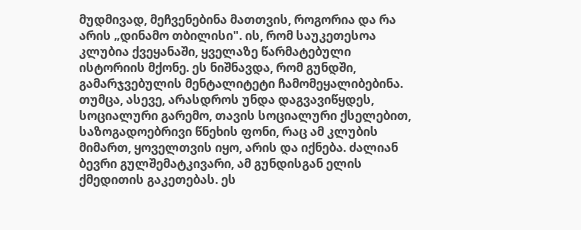მუდმივად, მეჩვენებინა მათთვის, როგორია და რა არის „დინამო თბილისი". ის, რომ საუკეთესოა კლუბია ქვეყანაში, ყველაზე წარმატებული ისტორიის მქონე. ეს ნიშნავდა, რომ გუნდში, გამარჯვებულის მენტალიტეტი ჩამომეყალიბებინა. თუმცა, ასევე, არასდროს უნდა დაგვავიწყდეს, სოციალური გარემო, თავის სოციალური ქსელებით, საზოგადოებრივი წნეხის ფონი, რაც ამ კლუბის მიმართ, ყოველთვის იყო, არის და იქნება. ძალიან ბევრი გულშემატკივარი, ამ გუნდისგან ელის ქმედითის გაკეთებას. ეს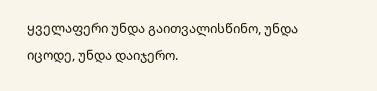ყველაფერი უნდა გაითვალისწინო, უნდა იცოდე, უნდა დაიჯერო.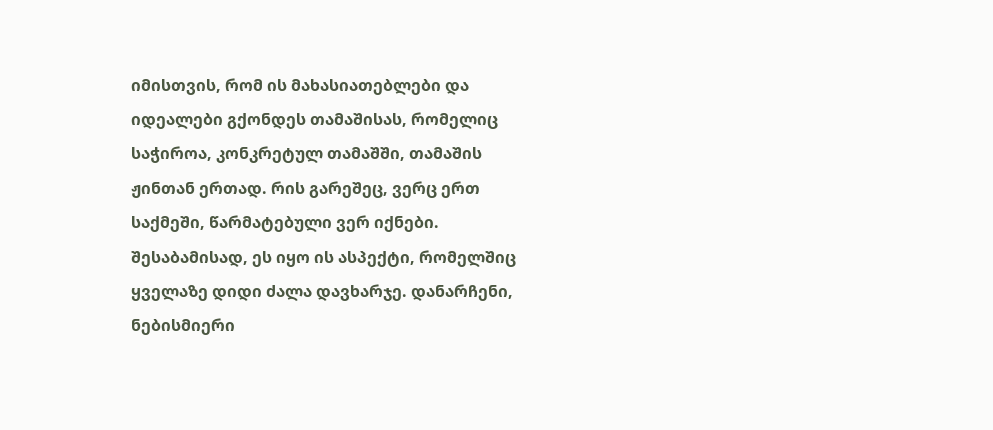იმისთვის, რომ ის მახასიათებლები და იდეალები გქონდეს თამაშისას, რომელიც საჭიროა, კონკრეტულ თამაშში, თამაშის ჟინთან ერთად. რის გარეშეც, ვერც ერთ საქმეში, წარმატებული ვერ იქნები. შესაბამისად, ეს იყო ის ასპექტი, რომელშიც ყველაზე დიდი ძალა დავხარჯე. დანარჩენი, ნებისმიერი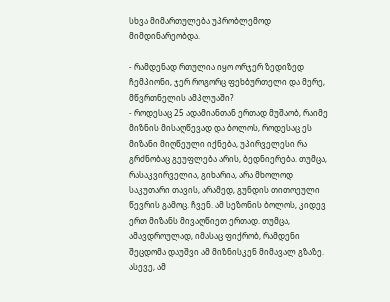სხვა მიმართულება უპრობლემოდ მიმდინარეობდა.

- რამდენად რთულია იყო ორჯერ ზედიზედ ჩემპიონი, ჯერ როგორც ფეხბურთელი და მერე, მწვრთნელის ამპლუაში?
- როდესაც 25 ადამიანთან ერთად მუშაობ, რაიმე მიზნის მისაღწევად და ბოლოს, როდესაც ეს მიზანი მიღწეული იქნება, უპირველესი რა გრძნობაც გეუფლება არის, ბედნიერება. თუმცა, რასაკვირველია, გიხარია, არა მხოლოდ საკუთარი თავის, არამედ, გუნდის თითოეული წევრის გამოც. ჩვენ. ამ სეზონის ბოლოს, კიდევ ერთ მიზანს მივაღწიეთ ერთად. თუმცა, ამავდროულად, იმასაც ფიქრობ, რამდენი შეცდომა დაუშვი ამ მიზნისკენ მიმავალ გზაზე. ასევე, ამ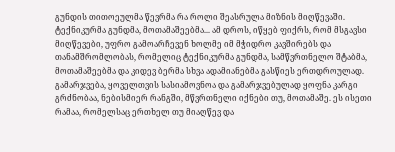გუნდის თითოეულმა წევრმა რა როლი შეასრულა მიზნის მიღწევაში. ტექნიკურმა გუნდმა, მოთამაშეებმა... ამ დროს, იწყებ ფიქრს, რომ მსგავსი მიღწევები, უფრო გამოარჩევენ ხოლმე იმ მჭიდრო კავშირებს და თანამშრომლობას, რომელიც ტექნიკურმა გუნდმა, სამწვრთნელო შტაბმა, მოთამაშეებმა და კიდევ ბერმა სხვა ადამიანებმა გასწიეს ერთდროულად.
გამარჯვება, ყოველთვის სასიამოვნოა და გამარჯვებულად ყოფნა კარგი გრძნობაა, ნებისმიერ რანგში, მწვრთნელი იქნები თუ, მოთამაშე. ეს ისეთი რამაა, რომელსაც ერთხელ თუ მიაღწევ და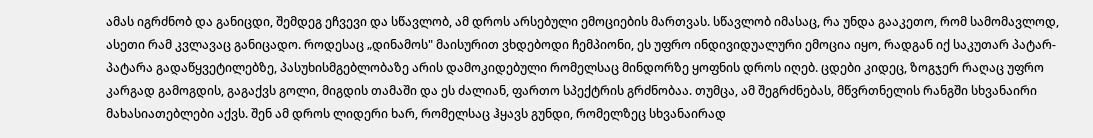ამას იგრძნობ და განიცდი, შემდეგ ეჩვევი და სწავლობ, ამ დროს არსებული ემოციების მართვას. სწავლობ იმასაც, რა უნდა გააკეთო, რომ სამომავლოდ, ასეთი რამ კვლავაც განიცადო. როდესაც „დინამოს" მაისურით ვხდებოდი ჩემპიონი, ეს უფრო ინდივიდუალური ემოცია იყო, რადგან იქ საკუთარ პატარ-პატარა გადაწყვეტილებზე, პასუხისმგებლობაზე არის დამოკიდებული რომელსაც მინდორზე ყოფნის დროს იღებ. ცდები კიდეც, ზოგჯერ რაღაც უფრო კარგად გამოგდის, გაგაქვს გოლი, მიგდის თამაში და ეს ძალიან, ფართო სპექტრის გრძნობაა. თუმცა, ამ შეგრძნებას, მწვრთნელის რანგში სხვანაირი მახასიათებლები აქვს. შენ ამ დროს ლიდერი ხარ, რომელსაც ჰყავს გუნდი, რომელზეც სხვანაირად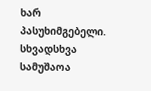ხარ პასუხიმგებელი. სხვადსხვა სამუშაოა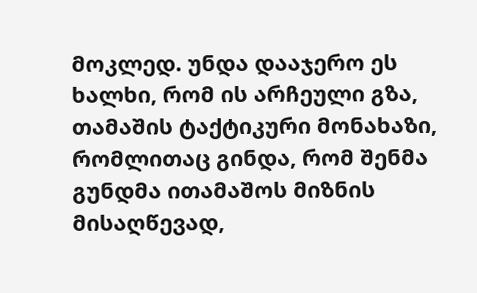მოკლედ. უნდა დააჯერო ეს ხალხი, რომ ის არჩეული გზა, თამაშის ტაქტიკური მონახაზი, რომლითაც გინდა, რომ შენმა გუნდმა ითამაშოს მიზნის მისაღწევად,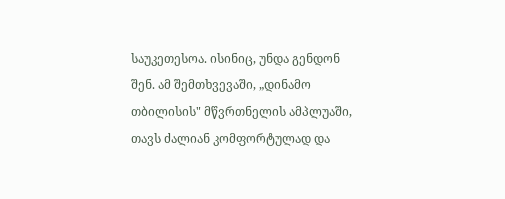საუკეთესოა. ისინიც, უნდა გენდონ შენ. ამ შემთხვევაში, „დინამო თბილისის" მწვრთნელის ამპლუაში, თავს ძალიან კომფორტულად და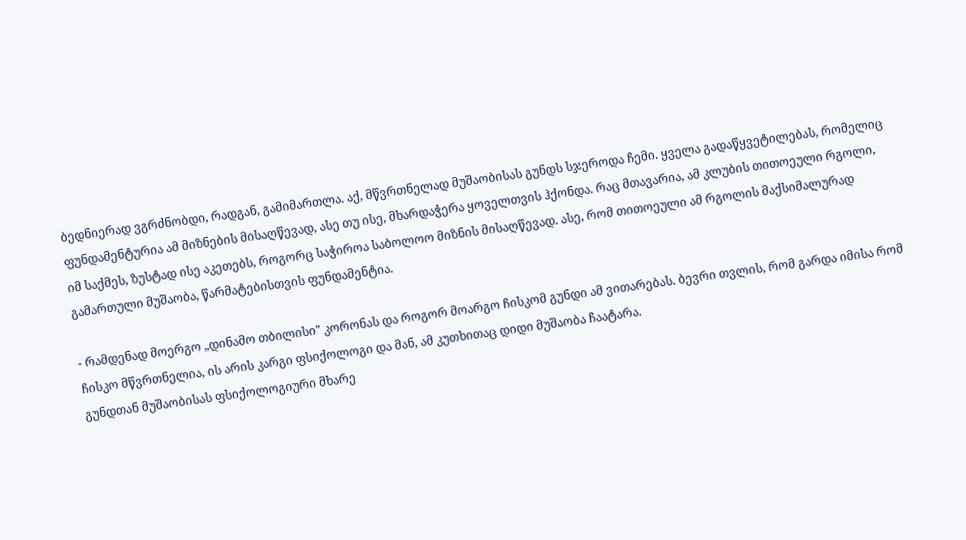ბედნიერად ვგრძნობდი, რადგან, გამიმართლა. აქ, მწვრთნელად მუშაობისას გუნდს სჯეროდა ჩემი. ყველა გადაწყვეტილებას, რომელიც ფუნდამენტურია ამ მიზნების მისაღწევად, ასე თუ ისე, მხარდაჭერა ყოველთვის ჰქონდა. რაც მთავარია, ამ კლუბის თითოეული რგოლი, იმ საქმეს, ზუსტად ისე აკეთებს, როგორც საჭიროა საბოლოო მიზნის მისაღწევად. ასე, რომ თითოეული ამ რგოლის მაქსიმალურად გამართული მუშაობა, წარმატებისთვის ფუნდამენტია.

- რამდენად მოერგო „დინამო თბილისი" კორონას და როგორ მოარგო ჩისკომ გუნდი ამ ვითარებას. ბევრი თვლის, რომ გარდა იმისა რომ ჩისკო მწვრთნელია, ის არის კარგი ფსიქოლოგი და მან, ამ კუთხითაც დიდი მუშაობა ჩაატარა.
გუნდთან მუშაობისას ფსიქოლოგიური მხარე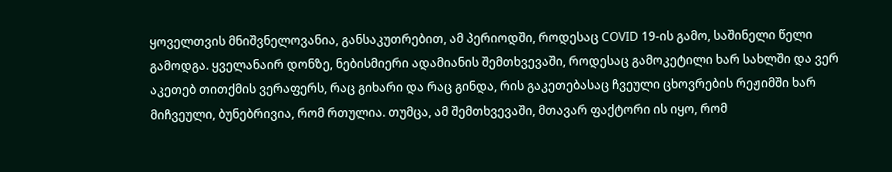ყოველთვის მნიშვნელოვანია, განსაკუთრებით, ამ პერიოდში, როდესაც COVID 19-ის გამო, საშინელი წელი გამოდგა. ყველანაირ დონზე, ნებისმიერი ადამიანის შემთხვევაში, როდესაც გამოკეტილი ხარ სახლში და ვერ აკეთებ თითქმის ვერაფერს, რაც გიხარი და რაც გინდა, რის გაკეთებასაც ჩვეული ცხოვრების რეჟიმში ხარ მიჩვეული, ბუნებრივია, რომ რთულია. თუმცა, ამ შემთხვევაში, მთავარ ფაქტორი ის იყო, რომ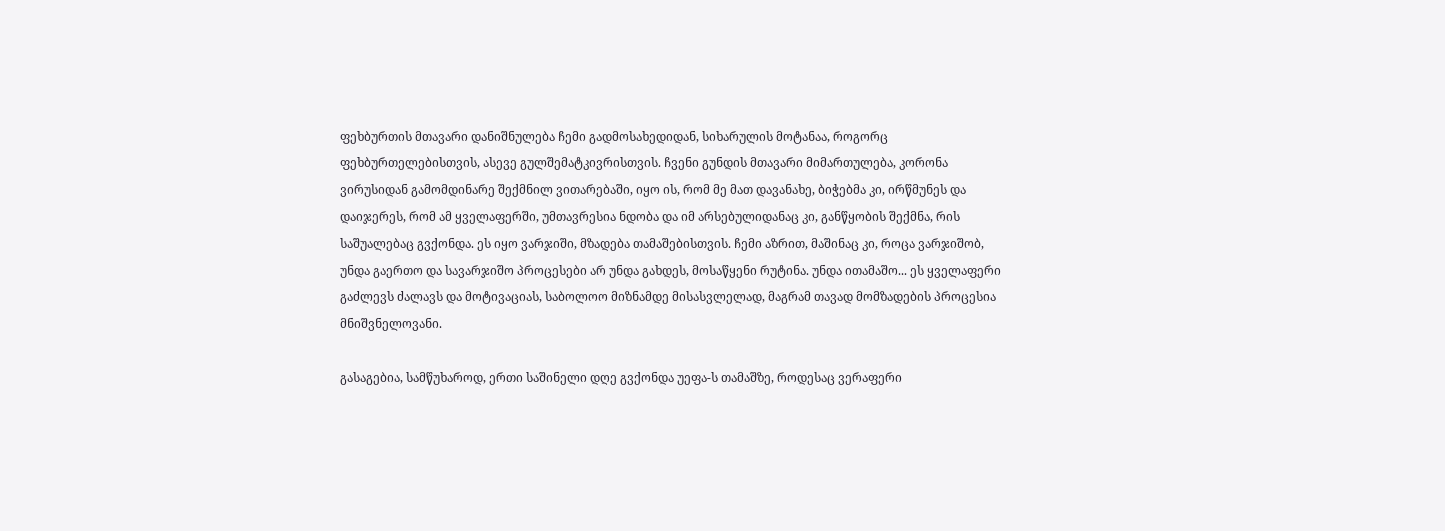ფეხბურთის მთავარი დანიშნულება ჩემი გადმოსახედიდან, სიხარულის მოტანაა, როგორც ფეხბურთელებისთვის, ასევე გულშემატკივრისთვის. ჩვენი გუნდის მთავარი მიმართულება, კორონა ვირუსიდან გამომდინარე შექმნილ ვითარებაში, იყო ის, რომ მე მათ დავანახე, ბიჭებმა კი, ირწმუნეს და დაიჯერეს, რომ ამ ყველაფერში, უმთავრესია ნდობა და იმ არსებულიდანაც კი, განწყობის შექმნა, რის საშუალებაც გვქონდა. ეს იყო ვარჯიში, მზადება თამაშებისთვის. ჩემი აზრით, მაშინაც კი, როცა ვარჯიშობ, უნდა გაერთო და სავარჯიშო პროცესები არ უნდა გახდეს, მოსაწყენი რუტინა. უნდა ითამაშო... ეს ყველაფერი გაძლევს ძალავს და მოტივაციას, საბოლოო მიზნამდე მისასვლელად, მაგრამ თავად მომზადების პროცესია მნიშვნელოვანი.

გასაგებია, სამწუხაროდ, ერთი საშინელი დღე გვქონდა უეფა-ს თამაშზე, როდესაც ვერაფერი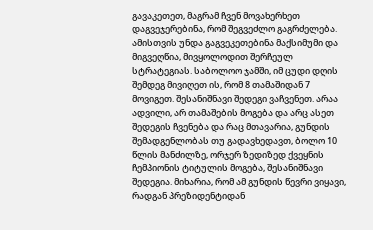გავაკეთეთ, მაგრამ ჩვენ მოვახერხეთ დაგვეჯერებინა, რომ შეგვეძლო გაგრძელება. ამისთვის უნდა გაგვეკეთებინა მაქსიმუმი და მიგვეღწია, მივყოლოდით შერჩეულ სტრატეგიას. საბოლოო ჯამში, იმ ცუდი დღის შემდეგ მივიღეთ ის, რომ 8 თამაშიდან 7 მოვიგეთ. შესანიშნავი შედეგი ვაჩვენეთ. არაა ადვილი, არ თამაშების მოგება და არც ასეთ შედეგის ჩვენება და რაც მთავარია, გუნდის შემადგენლობას თუ გადავხედავთ, ბოლო 10 წლის მანძილზე, ორჯერ ზედიზედ ქვეყნის ჩემპიონის ტიტულის მოგება, შესანიშნავი შედეგია. მიხარია, რომ ამ გუნდის წევრი ვიყავი, რადგან პრეზიდენტიდან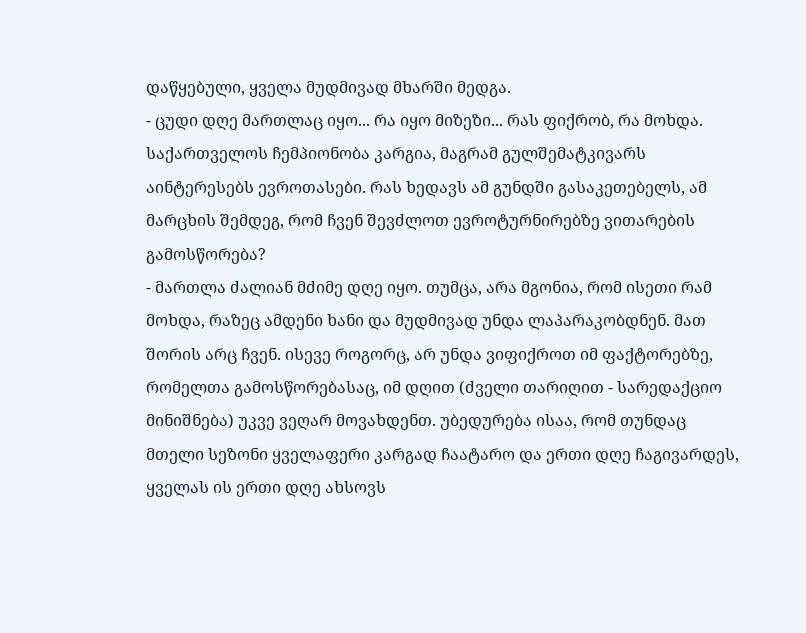დაწყებული, ყველა მუდმივად მხარში მედგა.
- ცუდი დღე მართლაც იყო... რა იყო მიზეზი... რას ფიქრობ, რა მოხდა. საქართველოს ჩემპიონობა კარგია, მაგრამ გულშემატკივარს აინტერესებს ევროთასები. რას ხედავს ამ გუნდში გასაკეთებელს, ამ მარცხის შემდეგ, რომ ჩვენ შევძლოთ ევროტურნირებზე ვითარების გამოსწორება?
- მართლა ძალიან მძიმე დღე იყო. თუმცა, არა მგონია, რომ ისეთი რამ მოხდა, რაზეც ამდენი ხანი და მუდმივად უნდა ლაპარაკობდნენ. მათ შორის არც ჩვენ. ისევე როგორც, არ უნდა ვიფიქროთ იმ ფაქტორებზე, რომელთა გამოსწორებასაც, იმ დღით (ძველი თარიღით - სარედაქციო მინიშნება) უკვე ვეღარ მოვახდენთ. უბედურება ისაა, რომ თუნდაც მთელი სეზონი ყველაფერი კარგად ჩაატარო და ერთი დღე ჩაგივარდეს, ყველას ის ერთი დღე ახსოვს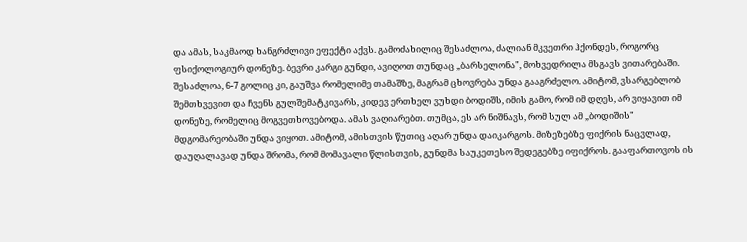და ამას, საკმაოდ ხანგრძლივი ეფექტი აქვს. გამოძახილიც შესაძლოა, ძალიან მკვეთრი ჰქონდეს, როგორც ფსიქოლოგიურ დონეზე. ბევრი კარგი გუნდი, ავიღოთ თუნდაც „ბარსელონა", მოხვედრილა მსგავს ვითარებაში. შესაძლოა, 6-7 გოლიც კი, გაუშვა რომელიმე თამაშზე, მაგრამ ცხოვრება უნდა გააგრძელო. ამიტომ, ვსარგებლობ შემთხვევით და ჩვენს გულშემატკივარს, კიდევ ერთხელ ვუხდი ბოდიშს, იმის გამო, რომ იმ დღეს, არ ვიყავით იმ დონეზე, რომელიც მოგვეთხოვებოდა. ამას ვაღიარებთ. თუმცა, ეს არ ნიშნავს, რომ სულ ამ „ბოდიშის" მდგომარეობაში უნდა ვიყოთ. ამიტომ, ამისთვის წუთიც აღარ უნდა დაიკარგოს. მიზეზებზე ფიქრის ნაცვლად, დაუღალავად უნდა შრომა, რომ მომავალი წლისთვის, გუნდმა საუკეთესო შედეგებზე იფიქროს. გააფართოვოს ის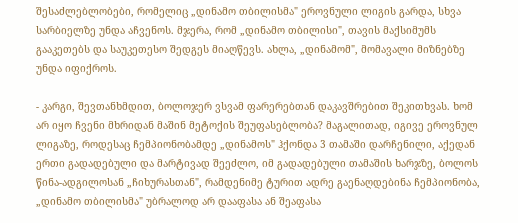შესაძლებლობები, რომელიც „დინამო თბილისმა" ეროვნული ლიგის გარდა, სხვა სარბიელზე უნდა აჩვენოს. მჯერა, რომ „დინამო თბილისი", თავის მაქსიმუმს გააკეთებს და საუკეთესო შედგეს მიაღწევს. ახლა, „დინამომ", მომავალი მიზნებზე უნდა იფიქროს.

- კარგი, შევთანხმდით, ბოლოჯერ ვსვამ ფარერებთან დაკავშრებით შეკითხვას. ხომ არ იყო ჩვენი მხრიდან მაშინ მეტოქის შეუფასებლობა? მაგალითად, იგივე ეროვნულ ლიგაზე, როდესაც ჩემპიონობამდე „დინამოს" ჰქონდა 3 თამაში დარჩენილი, აქედან ერთი გადადებული და მარტივად შეეძლო, იმ გადადებული თამაშის ხარჯზე, ბოლოს წინა-ადგილოსან „ჩიხურასთან", რამდენიმე ტურით ადრე გაენაღდებინა ჩემპიონობა, „დინამო თბილისმა" უბრალოდ არ დააფასა ან შეაფასა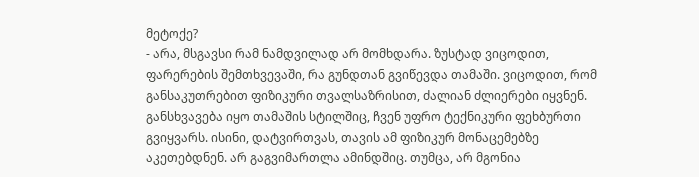მეტოქე?
- არა, მსგავსი რამ ნამდვილად არ მომხდარა. ზუსტად ვიცოდით, ფარერების შემთხვევაში, რა გუნდთან გვიწევდა თამაში. ვიცოდით, რომ განსაკუთრებით ფიზიკური თვალსაზრისით, ძალიან ძლიერები იყვნენ. განსხვავება იყო თამაშის სტილშიც, ჩვენ უფრო ტექნიკური ფეხბურთი გვიყვარს. ისინი, დატვირთვას, თავის ამ ფიზიკურ მონაცემებზე აკეთებდნენ. არ გაგვიმართლა ამინდშიც. თუმცა, არ მგონია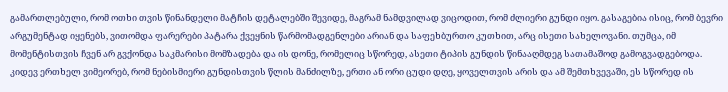გამართლებული, რომ ოთხი თვის წინანდელი მატჩის დეტალებში შევიდე, მაგრამ ნამდვილად ვიცოდით, რომ ძლიერი გუნდი იყო. გასაგებია ისიც, რომ ბევრი არგუმენტად იყენებს, ვითომდა ფარერები პატარა ქვეყნის წარმომადგენლები არიან და საფეხბურთო კუთხით, არც ისეთი სახელოვანი. თუმცა, იმ მომენტისთვის ჩვენ არ გვქონდა საკმარისი მომზადება და ის დონე, რომელიც სწორედ, ასეთი ტიპის გუნდის წინააღმდეგ სათამაშოდ გამოგვადგებოდა. კიდევ ერთხელ ვიმეორებ, რომ ნებისმიერი გუნდისთვის წლის მანძილზე, ერთი ან ორი ცუდი დღე, ყოველთვის არის და ამ შემთხვევაში, ეს სწორედ ის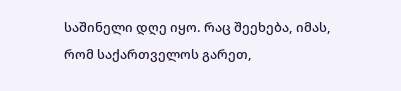საშინელი დღე იყო. რაც შეეხება, იმას, რომ საქართველოს გარეთ,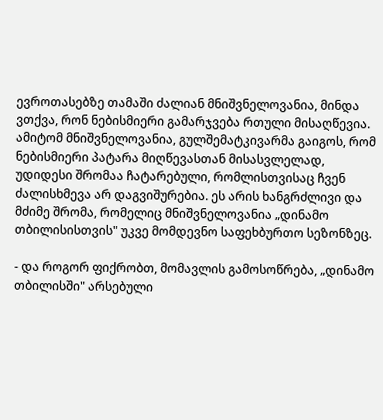ევროთასებზე თამაში ძალიან მნიშვნელოვანია, მინდა ვთქვა, რონ ნებისმიერი გამარჯვება რთული მისაღწევია. ამიტომ მნიშვნელოვანია, გულშემატკივარმა გაიგოს, რომ ნებისმიერი პატარა მიღწევასთან მისასვლელად, უდიდესი შრომაა ჩატარებული, რომლისთვისაც ჩვენ ძალისხმევა არ დაგვიშურებია. ეს არის ხანგრძლივი და მძიმე შრომა, რომელიც მნიშვნელოვანია „დინამო თბილისისთვის" უკვე მომდევნო საფეხბურთო სეზონზეც.

- და როგორ ფიქრობთ, მომავლის გამოსოწრება, „დინამო თბილისში" არსებული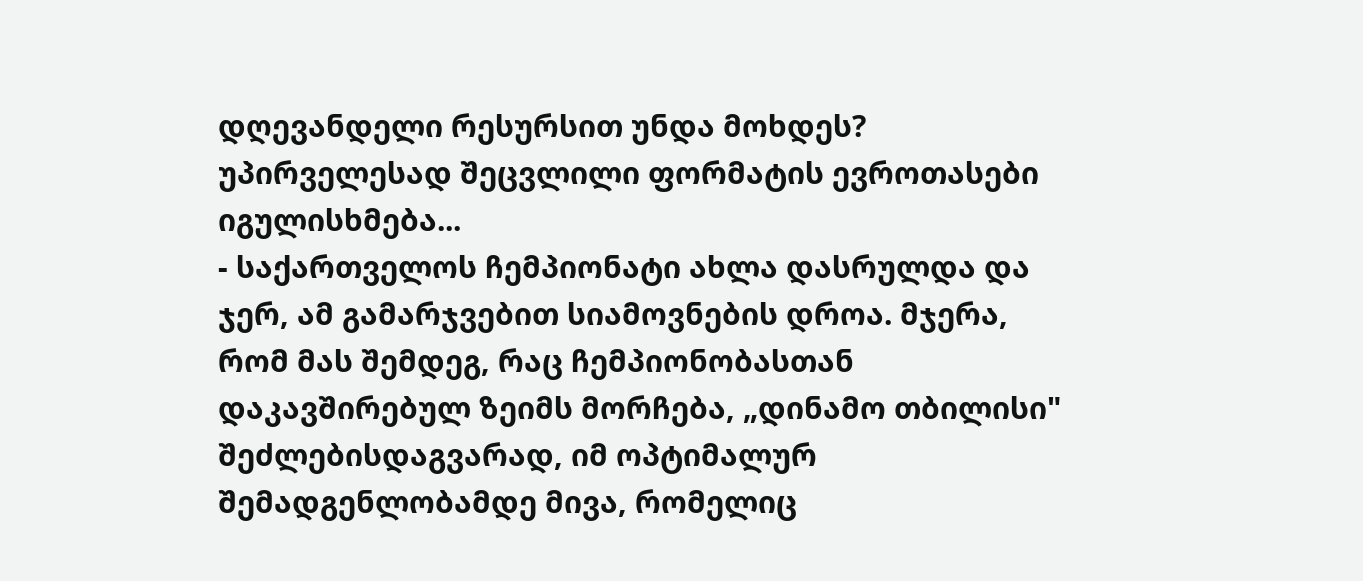დღევანდელი რესურსით უნდა მოხდეს? უპირველესად შეცვლილი ფორმატის ევროთასები იგულისხმება...
- საქართველოს ჩემპიონატი ახლა დასრულდა და ჯერ, ამ გამარჯვებით სიამოვნების დროა. მჯერა, რომ მას შემდეგ, რაც ჩემპიონობასთან დაკავშირებულ ზეიმს მორჩება, „დინამო თბილისი" შეძლებისდაგვარად, იმ ოპტიმალურ შემადგენლობამდე მივა, რომელიც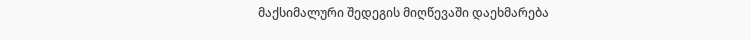მაქსიმალური შედეგის მიღწევაში დაეხმარება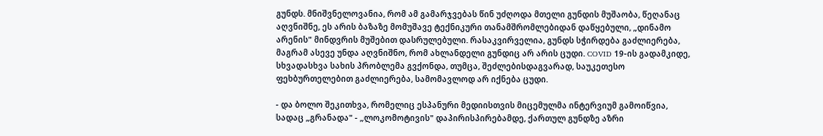გუნდს. მნიშვნელოვანია, რომ ამ გამარჯვებას წინ უძღოდა მთელი გუნდის მუშაობა, წეღანაც აღვნიშნე, ეს არის ბაზაზე მომუშავე ტექნიკური თანამშრომლებიდან დაწყებული, „დინამო არენის" მინდვრის მუშებით დასრულებული. რასაკვირველია, გუნდს სჭირდება გაძლიერება, მაგრამ ასევე უნდა აღვნიშნო, რომ ახლანდელი გუნდიც არ არის ცუდი. COVID 19-ის გადამკიდე, სხვადასხვა სახის პრობლემა გვქონდა, თუმცა, შეძლებისდაგვარად, საუკეთესო ფეხბურთელებით გაძლიერება, სამომავლოდ არ იქნება ცუდი.

- და ბოლო შეკითხვა, რომელიც ესპანური მედიისთვის მიცემულმა ინტერვიუმ გამოიწვია, სადაც „გრანადა" - „ლოკომოტივის" დაპირისპირებამდე, ქართულ გუნდზე აზრი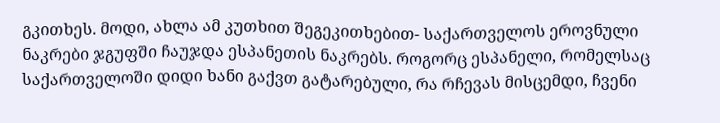გკითხეს. მოდი, ახლა ამ კუთხით შეგეკითხებით- საქართველოს ეროვნული ნაკრები ჯგუფში ჩაუჯდა ესპანეთის ნაკრებს. როგორც ესპანელი, რომელსაც საქართველოში დიდი ხანი გაქვთ გატარებული, რა რჩევას მისცემდი, ჩვენი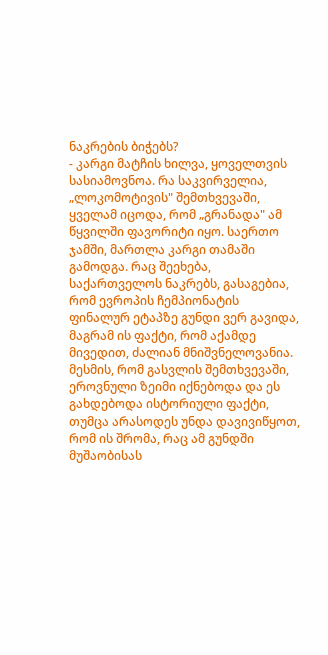ნაკრების ბიჭებს?
- კარგი მატჩის ხილვა, ყოველთვის სასიამოვნოა. რა საკვირველია, „ლოკომოტივის" შემთხვევაში, ყველამ იცოდა, რომ „გრანადა" ამ წყვილში ფავორიტი იყო. საერთო ჯამში, მართლა კარგი თამაში გამოდგა. რაც შეეხება, საქართველოს ნაკრებს, გასაგებია, რომ ევროპის ჩემპიონატის ფინალურ ეტაპზე გუნდი ვერ გავიდა, მაგრამ ის ფაქტი, რომ აქამდე მივედით, ძალიან მნიშვნელოვანია. მესმის, რომ გასვლის შემთხვევაში, ეროვნული ზეიმი იქნებოდა და ეს გახდებოდა ისტორიული ფაქტი, თუმცა არასოდეს უნდა დავივიწყოთ, რომ ის შრომა, რაც ამ გუნდში მუშაობისას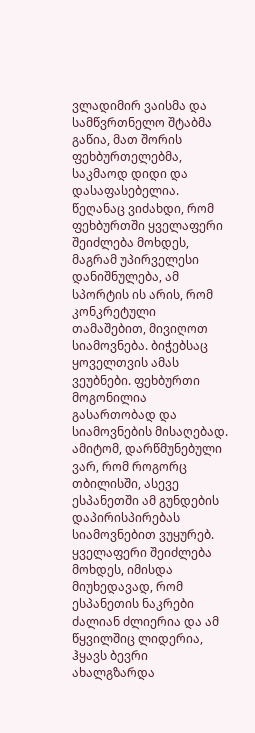ვლადიმირ ვაისმა და სამწვრთნელო შტაბმა გაწია, მათ შორის ფეხბურთელებმა, საკმაოდ დიდი და დასაფასებელია. წეღანაც ვიძახდი, რომ ფეხბურთში ყველაფერი შეიძლება მოხდეს, მაგრამ უპირველესი დანიშნულება, ამ სპორტის ის არის, რომ კონკრეტული თამაშებით, მივიღოთ სიამოვნება. ბიჭებსაც ყოველთვის ამას ვეუბნები. ფეხბურთი მოგონილია გასართობად და სიამოვნების მისაღებად. ამიტომ, დარწმუნებული ვარ, რომ როგორც თბილისში, ასევე ესპანეთში ამ გუნდების დაპირისპირებას სიამოვნებით ვუყურებ. ყველაფერი შეიძლება მოხდეს, იმისდა მიუხედავად, რომ ესპანეთის ნაკრები ძალიან ძლიერია და ამ წყვილშიც ლიდერია, ჰყავს ბევრი ახალგზარდა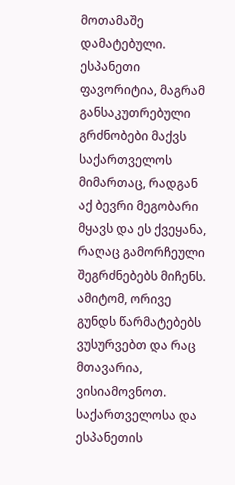მოთამაშე დამატებული. ესპანეთი ფავორიტია, მაგრამ განსაკუთრებული გრძნობები მაქვს საქართველოს მიმართაც, რადგან აქ ბევრი მეგობარი მყავს და ეს ქვეყანა, რაღაც გამორჩეული შეგრძნებებს მიჩენს. ამიტომ, ორივე გუნდს წარმატებებს ვუსურვებთ და რაც მთავარია, ვისიამოვნოთ.
საქართველოსა და ესპანეთის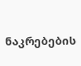ნაკრებების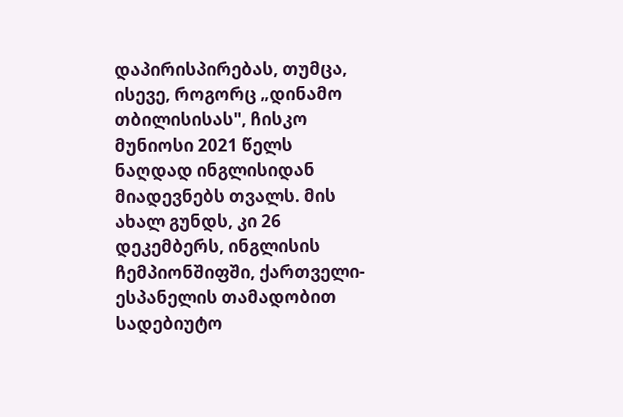დაპირისპირებას, თუმცა, ისევე, როგორც „დინამო თბილისისას", ჩისკო მუნიოსი 2021 წელს ნაღდად ინგლისიდან მიადევნებს თვალს. მის ახალ გუნდს, კი 26 დეკემბერს, ინგლისის ჩემპიონშიფში, ქართველი-ესპანელის თამადობით სადებიუტო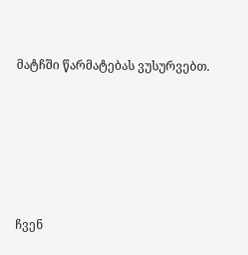მატჩში წარმატებას ვუსურვებთ.





ჩვენ